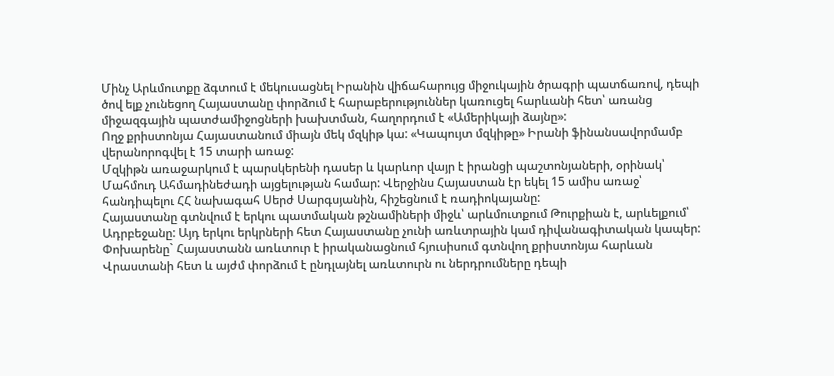Մինչ Արևմուտքը ձգտում է մեկուսացնել Իրանին վիճահարույց միջուկային ծրագրի պատճառով, դեպի ծով ելք չունեցող Հայաստանը փորձում է հարաբերություններ կառուցել հարևանի հետ՝ առանց միջազգային պատժամիջոցների խախտման, հաղորդում է «Ամերիկայի ձայնը»:
Ողջ քրիստոնյա Հայաստանում միայն մեկ մզկիթ կա: «Կապույտ մզկիթը» Իրանի ֆինանսավորմամբ վերանորոգվել է 15 տարի առաջ:
Մզկիթն առաջարկում է պարսկերենի դասեր և կարևոր վայր է իրանցի պաշտոնյաների, օրինակ՝ Մահմուդ Ահմադինեժադի այցելության համար: Վերջինս Հայաստան էր եկել 15 ամիս առաջ՝ հանդիպելու ՀՀ նախագահ Սերժ Սարգսյանին, հիշեցնում է ռադիոկայանը:
Հայաստանը գտնվում է երկու պատմական թշնամիների միջև՝ արևմուտքում Թուրքիան է, արևելքում՝ Ադրբեջանը: Այդ երկու երկրների հետ Հայաստանը չունի առևտրային կամ դիվանագիտական կապեր: Փոխարենը` Հայաստանն առևտուր է իրականացնում հյուսիսում գտնվող քրիստոնյա հարևան Վրաստանի հետ և այժմ փորձում է ընդլայնել առևտուրն ու ներդրումները դեպի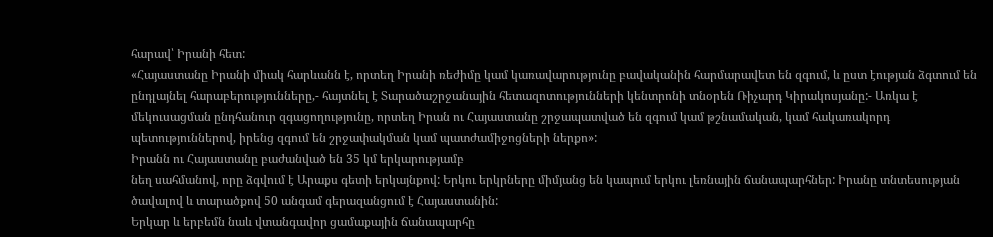հարավ՝ Իրանի հետ:
«Հայաստանը Իրանի միակ հարևանն է, որտեղ Իրանի ռեժիմը կամ կառավարությունը բավականին հարմարավետ են զգում, և ըստ էության ձգտում են ընդլայնել հարաբերությունները,- հայտնել է Տարածաշրջանային հետազոտությունների կենտրոնի տնօրեն Ռիչարդ Կիրակոսյանը:- Առկա է մեկուսացման ընդհանուր զգացողությունը, որտեղ Իրան ու Հայաստանը շրջապատված են զգում կամ թշնամական, կամ հակառակորդ պետություններով, իրենց զգում են շրջափակման կամ պատժամիջոցների ներքո»:
Իրանն ու Հայաստանը բաժանված են 35 կմ երկարությամբ
նեղ սահմանով, որը ձգվում է Արաքս գետի երկայնքով: Երկու երկրները միմյանց են կապում երկու լեռնային ճանապարհներ: Իրանը տնտեսության ծավալով և տարածքով 50 անգամ գերազանցում է Հայաստանին:
Երկար և երբեմն նաև վտանգավոր ցամաքային ճանապարհը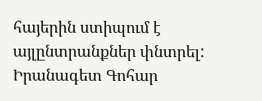հայերին ստիպում է այլընտրանքներ փնտրել: Իրանագետ Գոհար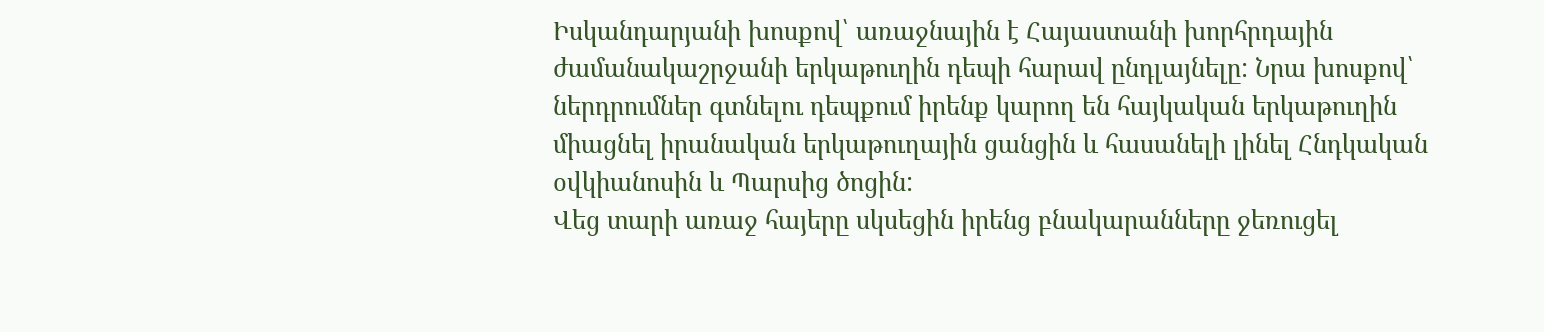Իսկանդարյանի խոսքով՝ առաջնային է Հայաստանի խորհրդային ժամանակաշրջանի երկաթուղին դեպի հարավ ընդլայնելը: Նրա խոսքով՝ ներդրումներ գտնելու դեպքում իրենք կարող են հայկական երկաթուղին միացնել իրանական երկաթուղային ցանցին և հասանելի լինել Հնդկական օվկիանոսին և Պարսից ծոցին:
Վեց տարի առաջ հայերը սկսեցին իրենց բնակարանները ջեռուցել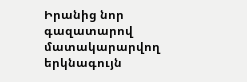Իրանից նոր գազատարով մատակարարվող երկնագույն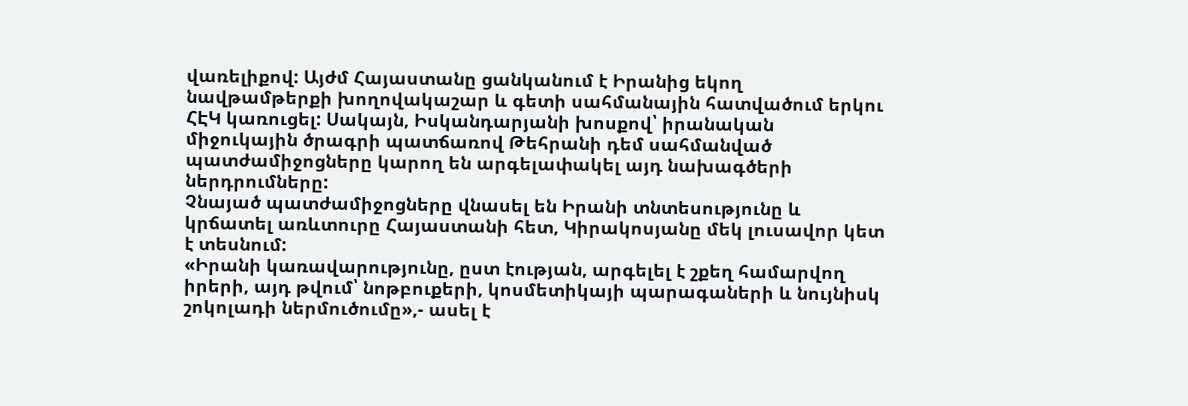վառելիքով: Այժմ Հայաստանը ցանկանում է Իրանից եկող նավթամթերքի խողովակաշար և գետի սահմանային հատվածում երկու ՀԷԿ կառուցել: Սակայն, Իսկանդարյանի խոսքով՝ իրանական միջուկային ծրագրի պատճառով Թեհրանի դեմ սահմանված պատժամիջոցները կարող են արգելափակել այդ նախագծերի ներդրումները:
Չնայած պատժամիջոցները վնասել են Իրանի տնտեսությունը և կրճատել առևտուրը Հայաստանի հետ, Կիրակոսյանը մեկ լուսավոր կետ է տեսնում:
«Իրանի կառավարությունը, ըստ էության, արգելել է շքեղ համարվող իրերի, այդ թվում՝ նոթբուքերի, կոսմետիկայի պարագաների և նույնիսկ շոկոլադի ներմուծումը»,- ասել է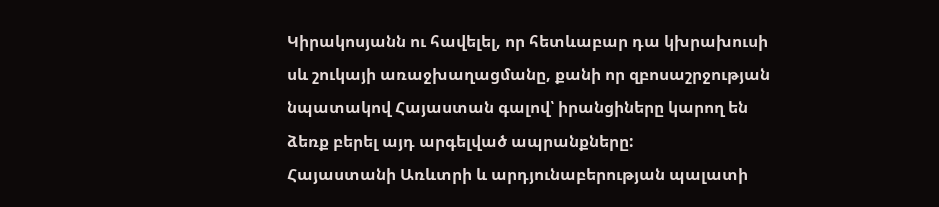Կիրակոսյանն ու հավելել, որ հետևաբար դա կխրախուսի սև շուկայի առաջխաղացմանը, քանի որ զբոսաշրջության նպատակով Հայաստան գալով՝ իրանցիները կարող են ձեռք բերել այդ արգելված ապրանքները:
Հայաստանի Առևտրի և արդյունաբերության պալատի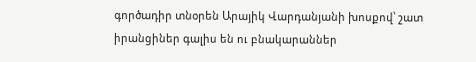գործադիր տնօրեն Արայիկ Վարդանյանի խոսքով՝ շատ իրանցիներ գալիս են ու բնակարաններ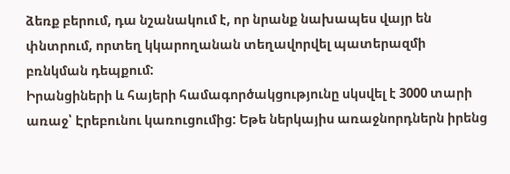ձեռք բերում, դա նշանակում է, որ նրանք նախապես վայր են փնտրում, որտեղ կկարողանան տեղավորվել պատերազմի բռնկման դեպքում:
Իրանցիների և հայերի համագործակցությունը սկսվել է 3000 տարի առաջ՝ Էրեբունու կառուցումից: Եթե ներկայիս առաջնորդներն իրենց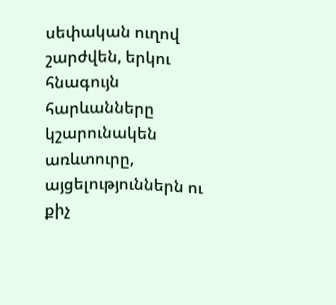սեփական ուղով շարժվեն, երկու հնագույն հարևանները կշարունակեն առևտուրը, այցելություններն ու քիչ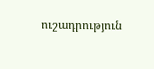ուշադրություն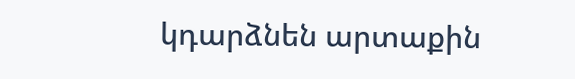կդարձնեն արտաքին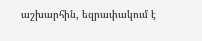աշխարհին, եզրափակում է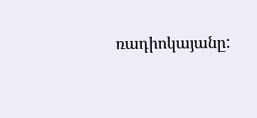ռադիոկայանը: